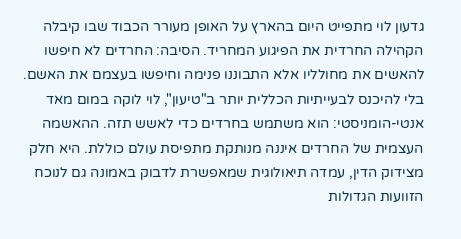גדעון לוי מתפייט היום בהארץ על האופן מעורר הכבוד שבו קיבלה הקהילה החרדית את הפיגוע המחריד. הסיבה: החרדים לא חיפשו להאשים את מחולליו אלא התבוננו פנימה וחיפשו בעצמם את האשם.
בלי להיכנס לבעייתיות הכללית יותר ב"טיעון", לוי לוקה במום מאד אנטי-הומניסטי: הוא משתמש בחרדים כדי לאשש תזה. ההאשמה העצמית של החרדים איננה מנותקת מתפיסת עולם כוללת. היא חלק מצידוק הדין, עמדה תיאולוגית שמאפשרת לדבוק באמונה גם לנוכח הזוועות הגדולות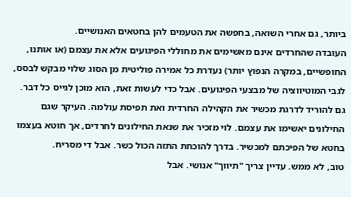ביותר, גם אחרי השואה, בחפשה את הטעמים להן בחטאים האנושיים.
העובדה שהחרדים אינם מאשימים את מחוללי הפיגועים אלא את עצמם (או אותנו, החופשיים, במקרה הנפוץ יותר) נעדרת כל אמירה פוליטית מן הסוג שלוי מבקש לבסס, לגבי המוטיווציה של מבצעי הפיגועים. אבל כדי לעשות זאת, הוא מוכן לגייס כל דבר. גם להוריד לדרגת מכשיר את הקהילה החרדית ואת תפיסת עולמה. העיקר שגם החילונים יאשימו את עצמם. לוי מזכיר את שנאת החילונים לחרדים, אך חוטא בעצמו בחטא של הפיכתם למכשיר. בדרך להוכחת התזה הכול כשר. אבל די מסריח.
טוב, לא ממש. עדיין צריך "תיווך" אנושי. אבל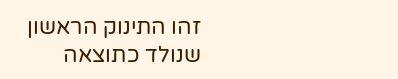זהו התינוק הראשון שנולד כתוצאה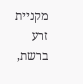מקניית זרע ברשת,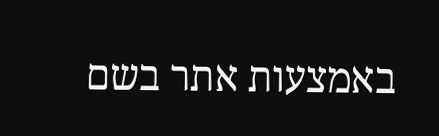באמצעות אתר בשם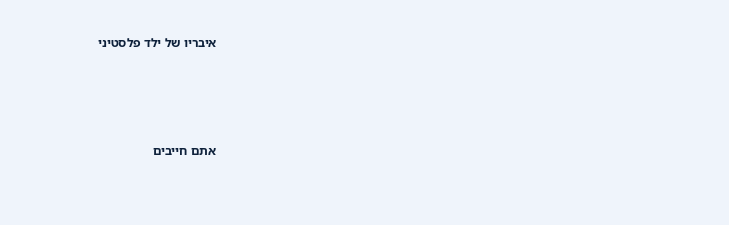איבריו של ילד פלסטיני





אתם חייבים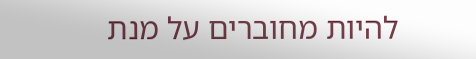להיות מחוברים על מנת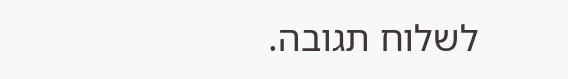לשלוח תגובה.